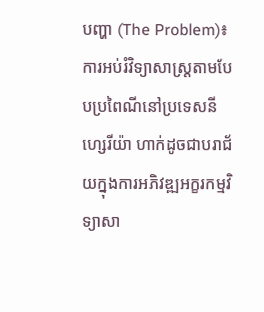បញ្ហា (The Problem)៖ ការអប់រំវិទ្យាសាស្ត្រតាមបែបប្រពៃណីនៅប្រទេសនីហ្សេរីយ៉ា ហាក់ដូចជាបរាជ័យក្នុងការអភិវឌ្ឍអក្ខរកម្មវិទ្យាសា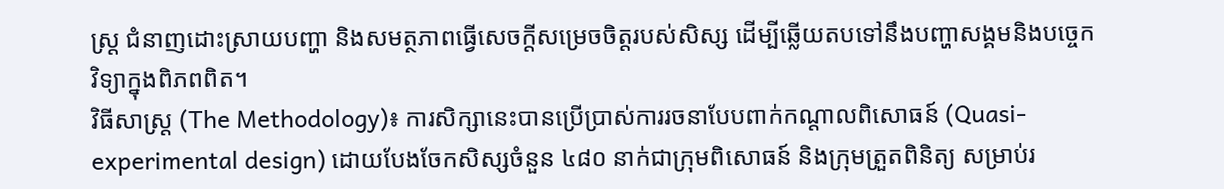ស្ត្រ ជំនាញដោះស្រាយបញ្ហា និងសមត្ថភាពធ្វើសេចក្តីសម្រេចចិត្តរបស់សិស្ស ដើម្បីឆ្លើយតបទៅនឹងបញ្ហាសង្គមនិងបច្ចេកវិទ្យាក្នុងពិភពពិត។
វិធីសាស្ត្រ (The Methodology)៖ ការសិក្សានេះបានប្រើប្រាស់ការរចនាបែបពាក់កណ្តាលពិសោធន៍ (Quasi-experimental design) ដោយបែងចែកសិស្សចំនួន ៤៨០ នាក់ជាក្រុមពិសោធន៍ និងក្រុមត្រួតពិនិត្យ សម្រាប់រ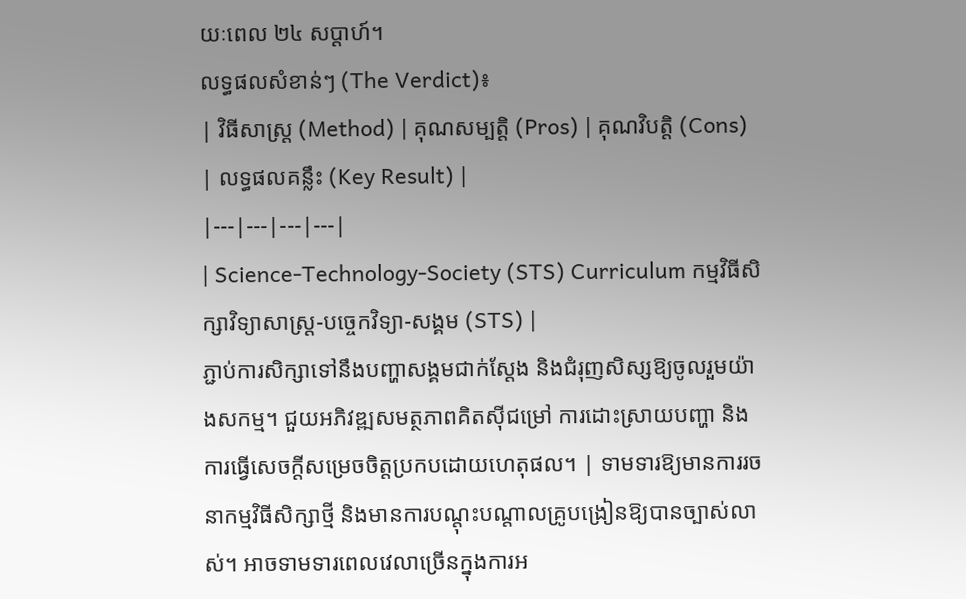យៈពេល ២៤ សប្តាហ៍។
លទ្ធផលសំខាន់ៗ (The Verdict)៖
| វិធីសាស្ត្រ (Method) | គុណសម្បត្តិ (Pros) | គុណវិបត្តិ (Cons) | លទ្ធផលគន្លឹះ (Key Result) |
|---|---|---|---|
| Science-Technology-Society (STS) Curriculum កម្មវិធីសិក្សាវិទ្យាសាស្ត្រ-បច្ចេកវិទ្យា-សង្គម (STS) |
ភ្ជាប់ការសិក្សាទៅនឹងបញ្ហាសង្គមជាក់ស្តែង និងជំរុញសិស្សឱ្យចូលរួមយ៉ាងសកម្ម។ ជួយអភិវឌ្ឍសមត្ថភាពគិតស៊ីជម្រៅ ការដោះស្រាយបញ្ហា និងការធ្វើសេចក្តីសម្រេចចិត្តប្រកបដោយហេតុផល។ | ទាមទារឱ្យមានការរចនាកម្មវិធីសិក្សាថ្មី និងមានការបណ្តុះបណ្តាលគ្រូបង្រៀនឱ្យបានច្បាស់លាស់។ អាចទាមទារពេលវេលាច្រើនក្នុងការអ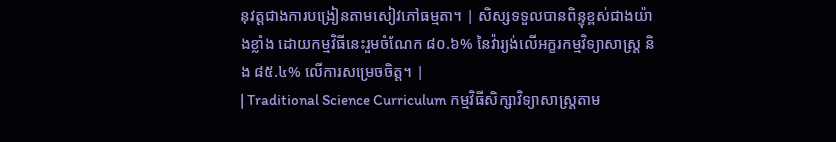នុវត្តជាងការបង្រៀនតាមសៀវភៅធម្មតា។ | សិស្សទទួលបានពិន្ទុខ្ពស់ជាងយ៉ាងខ្លាំង ដោយកម្មវិធីនេះរួមចំណែក ៨០.៦% នៃវ៉ារ្យង់លើអក្ខរកម្មវិទ្យាសាស្ត្រ និង ៨៥.៤% លើការសម្រេចចិត្ត។ |
| Traditional Science Curriculum កម្មវិធីសិក្សាវិទ្យាសាស្ត្រតាម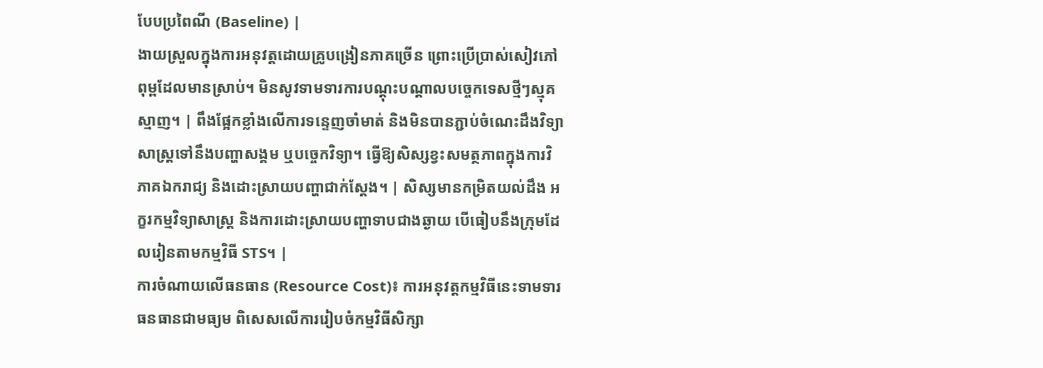បែបប្រពៃណី (Baseline) |
ងាយស្រួលក្នុងការអនុវត្តដោយគ្រូបង្រៀនភាគច្រើន ព្រោះប្រើប្រាស់សៀវភៅពុម្ពដែលមានស្រាប់។ មិនសូវទាមទារការបណ្តុះបណ្តាលបច្ចេកទេសថ្មីៗស្មុគស្មាញ។ | ពឹងផ្អែកខ្លាំងលើការទន្ទេញចាំមាត់ និងមិនបានភ្ជាប់ចំណេះដឹងវិទ្យាសាស្ត្រទៅនឹងបញ្ហាសង្គម ឬបច្ចេកវិទ្យា។ ធ្វើឱ្យសិស្សខ្វះសមត្ថភាពក្នុងការវិភាគឯករាជ្យ និងដោះស្រាយបញ្ហាជាក់ស្តែង។ | សិស្សមានកម្រិតយល់ដឹង អក្ខរកម្មវិទ្យាសាស្ត្រ និងការដោះស្រាយបញ្ហាទាបជាងឆ្ងាយ បើធៀបនឹងក្រុមដែលរៀនតាមកម្មវិធី STS។ |
ការចំណាយលើធនធាន (Resource Cost)៖ ការអនុវត្តកម្មវិធីនេះទាមទារធនធានជាមធ្យម ពិសេសលើការរៀបចំកម្មវិធីសិក្សា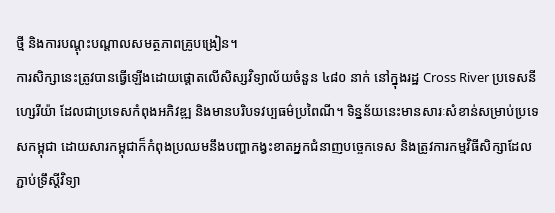ថ្មី និងការបណ្តុះបណ្តាលសមត្ថភាពគ្រូបង្រៀន។
ការសិក្សានេះត្រូវបានធ្វើឡើងដោយផ្តោតលើសិស្សវិទ្យាល័យចំនួន ៤៨០ នាក់ នៅក្នុងរដ្ឋ Cross River ប្រទេសនីហ្សេរីយ៉ា ដែលជាប្រទេសកំពុងអភិវឌ្ឍ និងមានបរិបទវប្បធម៌ប្រពៃណី។ ទិន្នន័យនេះមានសារៈសំខាន់សម្រាប់ប្រទេសកម្ពុជា ដោយសារកម្ពុជាក៏កំពុងប្រឈមនឹងបញ្ហាកង្វះខាតអ្នកជំនាញបច្ចេកទេស និងត្រូវការកម្មវិធីសិក្សាដែលភ្ជាប់ទ្រឹស្តីវិទ្យា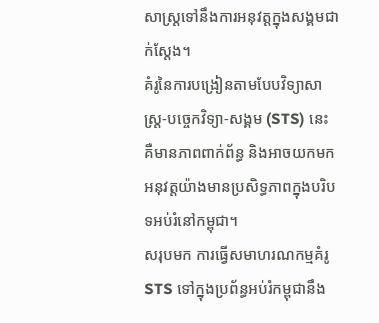សាស្ត្រទៅនឹងការអនុវត្តក្នុងសង្គមជាក់ស្តែង។
គំរូនៃការបង្រៀនតាមបែបវិទ្យាសាស្ត្រ-បច្ចេកវិទ្យា-សង្គម (STS) នេះ គឺមានភាពពាក់ព័ន្ធ និងអាចយកមកអនុវត្តយ៉ាងមានប្រសិទ្ធភាពក្នុងបរិបទអប់រំនៅកម្ពុជា។
សរុបមក ការធ្វើសមាហរណកម្មគំរូ STS ទៅក្នុងប្រព័ន្ធអប់រំកម្ពុជានឹង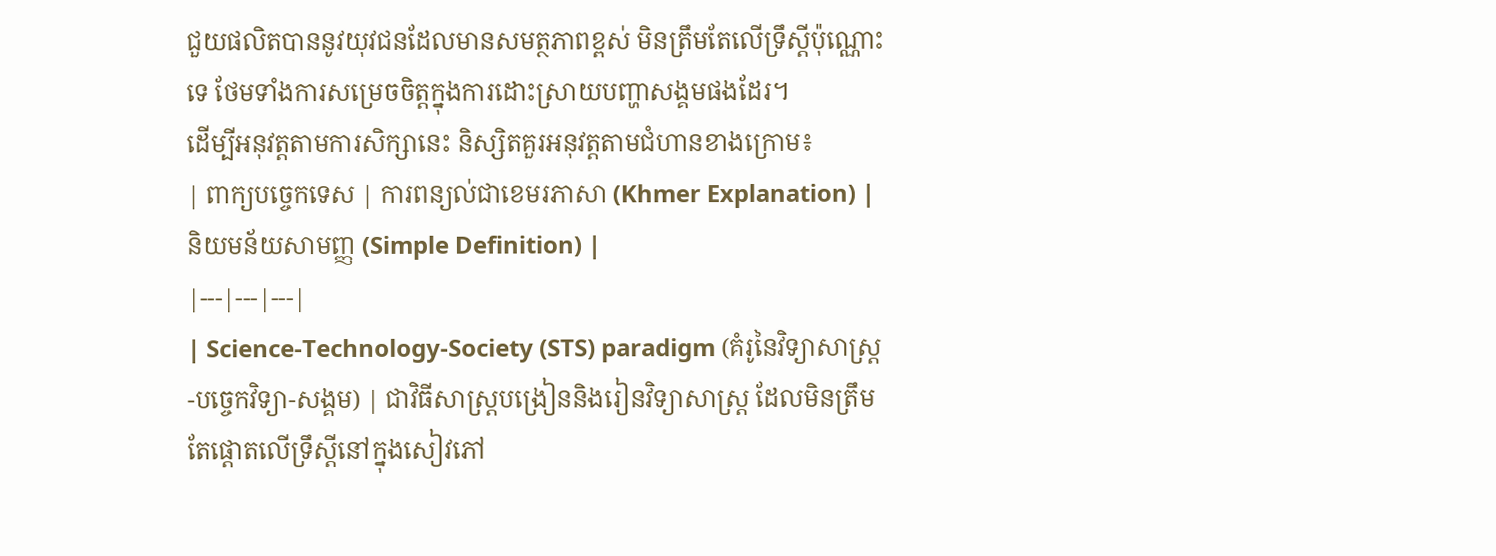ជួយផលិតបាននូវយុវជនដែលមានសមត្ថភាពខ្ពស់ មិនត្រឹមតែលើទ្រឹស្តីប៉ុណ្ណោះទេ ថែមទាំងការសម្រេចចិត្តក្នុងការដោះស្រាយបញ្ហាសង្គមផងដែរ។
ដើម្បីអនុវត្តតាមការសិក្សានេះ និស្សិតគួរអនុវត្តតាមជំហានខាងក្រោម៖
| ពាក្យបច្ចេកទេស | ការពន្យល់ជាខេមរភាសា (Khmer Explanation) | និយមន័យសាមញ្ញ (Simple Definition) |
|---|---|---|
| Science-Technology-Society (STS) paradigm (គំរូនៃវិទ្យាសាស្ត្រ-បច្ចេកវិទ្យា-សង្គម) | ជាវិធីសាស្ត្របង្រៀននិងរៀនវិទ្យាសាស្ត្រ ដែលមិនត្រឹមតែផ្តោតលើទ្រឹស្តីនៅក្នុងសៀវភៅ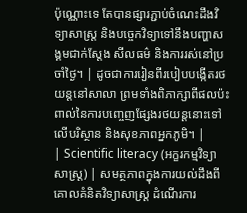ប៉ុណ្ណោះទេ តែបានផ្សារភ្ជាប់ចំណេះដឹងវិទ្យាសាស្ត្រ និងបច្ចេកវិទ្យាទៅនឹងបញ្ហាសង្គមជាក់ស្តែង សីលធម៌ និងការរស់នៅប្រចាំថ្ងៃ។ | ដូចជាការរៀនពីរបៀបបង្កើតរថយន្តនៅសាលា ព្រមទាំងពិភាក្សាពីផលប៉ះពាល់នៃការបញ្ចេញផ្សែងរថយន្តនោះទៅលើបរិស្ថាន និងសុខភាពអ្នកភូមិ។ |
| Scientific literacy (អក្ខរកម្មវិទ្យាសាស្ត្រ) | សមត្ថភាពក្នុងការយល់ដឹងពីគោលគំនិតវិទ្យាសាស្ត្រ ដំណើរការ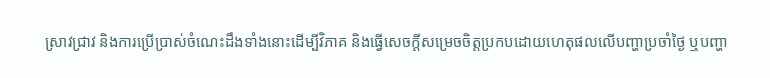ស្រាវជ្រាវ និងការប្រើប្រាស់ចំណេះដឹងទាំងនោះដើម្បីវិភាគ និងធ្វើសេចក្តីសម្រេចចិត្តប្រកបដោយហេតុផលលើបញ្ហាប្រចាំថ្ងៃ ឬបញ្ហា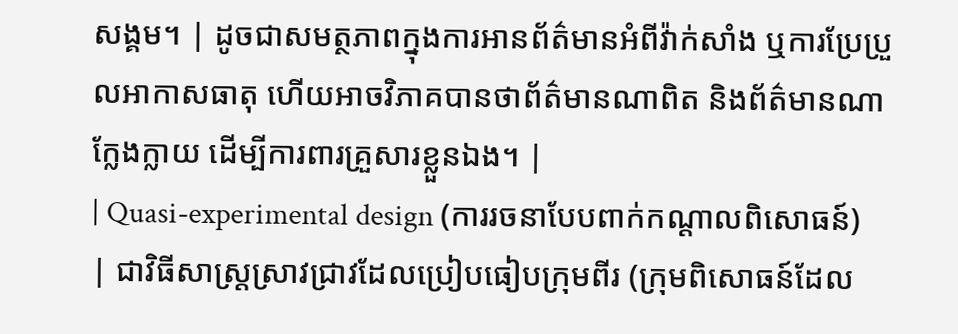សង្គម។ | ដូចជាសមត្ថភាពក្នុងការអានព័ត៌មានអំពីវ៉ាក់សាំង ឬការប្រែប្រួលអាកាសធាតុ ហើយអាចវិភាគបានថាព័ត៌មានណាពិត និងព័ត៌មានណាក្លែងក្លាយ ដើម្បីការពារគ្រួសារខ្លួនឯង។ |
| Quasi-experimental design (ការរចនាបែបពាក់កណ្តាលពិសោធន៍) | ជាវិធីសាស្ត្រស្រាវជ្រាវដែលប្រៀបធៀបក្រុមពីរ (ក្រុមពិសោធន៍ដែល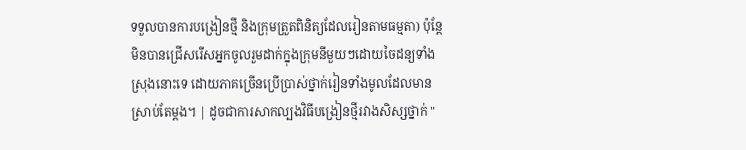ទទួលបានការបង្រៀនថ្មី និងក្រុមត្រួតពិនិត្យដែលរៀនតាមធម្មតា) ប៉ុន្តែមិនបានជ្រើសរើសអ្នកចូលរួមដាក់ក្នុងក្រុមនីមួយៗដោយចៃដន្យទាំងស្រុងនោះទេ ដោយភាគច្រើនប្រើប្រាស់ថ្នាក់រៀនទាំងមូលដែលមានស្រាប់តែម្តង។ | ដូចជាការសាកល្បងវិធីបង្រៀនថ្មីរវាងសិស្សថ្នាក់ "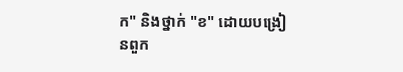ក" និងថ្នាក់ "ខ" ដោយបង្រៀនពួក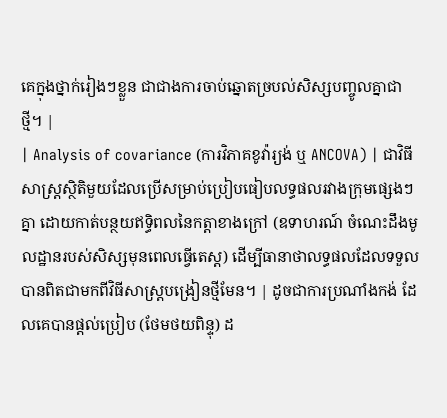គេក្នុងថ្នាក់រៀងៗខ្លួន ជាជាងការចាប់ឆ្នោតច្របល់សិស្សបញ្ចូលគ្នាជាថ្មី។ |
| Analysis of covariance (ការវិភាគខូវ៉ារ្យង់ ឬ ANCOVA) | ជាវិធីសាស្ត្រស្ថិតិមួយដែលប្រើសម្រាប់ប្រៀបធៀបលទ្ធផលរវាងក្រុមផ្សេងៗគ្នា ដោយកាត់បន្ថយឥទ្ធិពលនៃកត្តាខាងក្រៅ (ឧទាហរណ៍ ចំណេះដឹងមូលដ្ឋានរបស់សិស្សមុនពេលធ្វើតេស្ត) ដើម្បីធានាថាលទ្ធផលដែលទទួលបានពិតជាមកពីវិធីសាស្ត្របង្រៀនថ្មីមែន។ | ដូចជាការប្រណាំងកង់ ដែលគេបានផ្តល់ប្រៀប (ថែមថយពិន្ទុ) ដ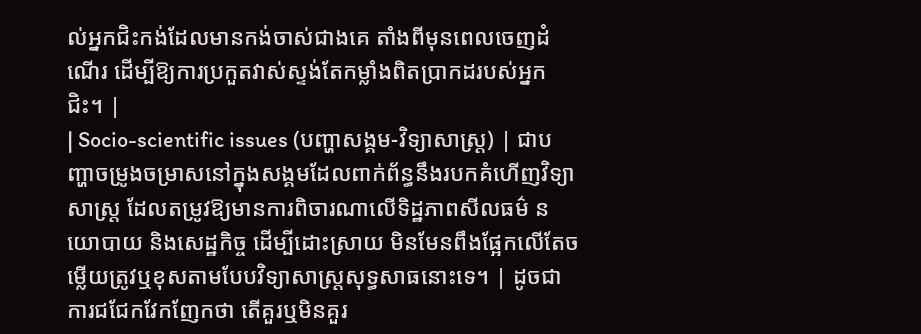ល់អ្នកជិះកង់ដែលមានកង់ចាស់ជាងគេ តាំងពីមុនពេលចេញដំណើរ ដើម្បីឱ្យការប្រកួតវាស់ស្ទង់តែកម្លាំងពិតប្រាកដរបស់អ្នកជិះ។ |
| Socio-scientific issues (បញ្ហាសង្គម-វិទ្យាសាស្ត្រ) | ជាបញ្ហាចម្រូងចម្រាសនៅក្នុងសង្គមដែលពាក់ព័ន្ធនឹងរបកគំហើញវិទ្យាសាស្ត្រ ដែលតម្រូវឱ្យមានការពិចារណាលើទិដ្ឋភាពសីលធម៌ នយោបាយ និងសេដ្ឋកិច្ច ដើម្បីដោះស្រាយ មិនមែនពឹងផ្អែកលើតែចម្លើយត្រូវឬខុសតាមបែបវិទ្យាសាស្ត្រសុទ្ធសាធនោះទេ។ | ដូចជាការជជែកវែកញែកថា តើគួរឬមិនគួរ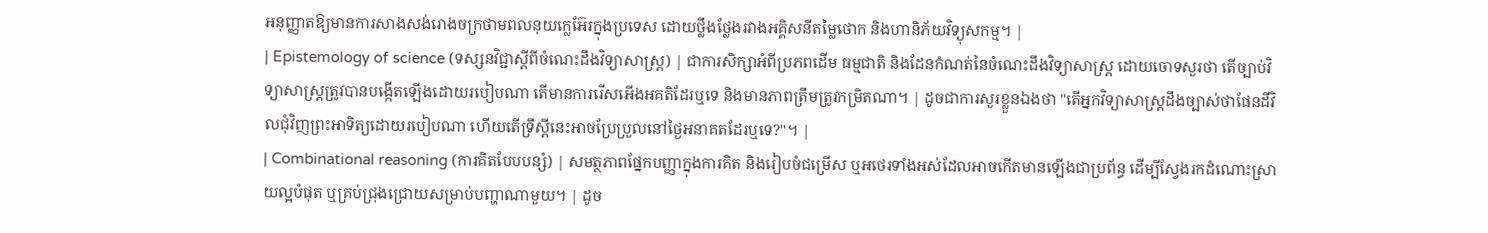អនុញ្ញាតឱ្យមានការសាងសង់រោងចក្រថាមពលនុយក្លេអ៊ែរក្នុងប្រទេស ដោយថ្លឹងថ្លែងរវាងអគ្គិសនីតម្លៃថោក និងហានិភ័យវិទ្យុសកម្ម។ |
| Epistemology of science (ទស្សនវិជ្ជាស្តីពីចំណេះដឹងវិទ្យាសាស្ត្រ) | ជាការសិក្សាអំពីប្រភពដើម ធម្មជាតិ និងដែនកំណត់នៃចំណេះដឹងវិទ្យាសាស្ត្រ ដោយចោទសួរថា តើច្បាប់វិទ្យាសាស្ត្រត្រូវបានបង្កើតឡើងដោយរបៀបណា តើមានការរើសអើងអគតិដែរឬទេ និងមានភាពត្រឹមត្រូវកម្រិតណា។ | ដូចជាការសួរខ្លួនឯងថា "តើអ្នកវិទ្យាសាស្ត្រដឹងច្បាស់ថាផែនដីវិលជុំវិញព្រះអាទិត្យដោយរបៀបណា ហើយតើទ្រឹស្តីនេះអាចប្រែប្រួលនៅថ្ងៃអនាគតដែរឬទេ?"។ |
| Combinational reasoning (ការគិតបែបបន្សំ) | សមត្ថភាពផ្នែកបញ្ញាក្នុងការគិត និងរៀបចំជម្រើស ឬអថេរទាំងអស់ដែលអាចកើតមានឡើងជាប្រព័ន្ធ ដើម្បីស្វែងរកដំណោះស្រាយល្អបំផុត ឬគ្រប់ជ្រុងជ្រោយសម្រាប់បញ្ហាណាមួយ។ | ដូច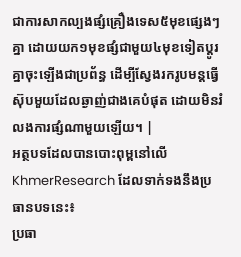ជាការសាកល្បងផ្សំគ្រឿងទេស៥មុខផ្សេងៗគ្នា ដោយយក១មុខផ្សំជាមួយ៤មុខទៀតប្តូរគ្នាចុះឡើងជាប្រព័ន្ធ ដើម្បីស្វែងរករូបមន្តធ្វើស៊ុបមួយដែលឆ្ងាញ់ជាងគេបំផុត ដោយមិនរំលងការផ្សំណាមួយឡើយ។ |
អត្ថបទដែលបានបោះពុម្ពនៅលើ KhmerResearch ដែលទាក់ទងនឹងប្រធានបទនេះ៖
ប្រធា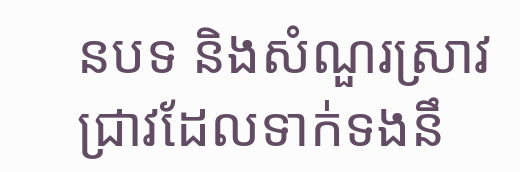នបទ និងសំណួរស្រាវជ្រាវដែលទាក់ទងនឹ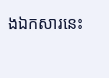ងឯកសារនេះ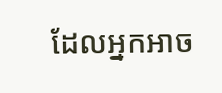ដែលអ្នកអាច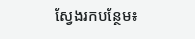ស្វែងរកបន្ថែម៖